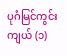ပုဂံမြင်ကွင်းကျယ် (၁)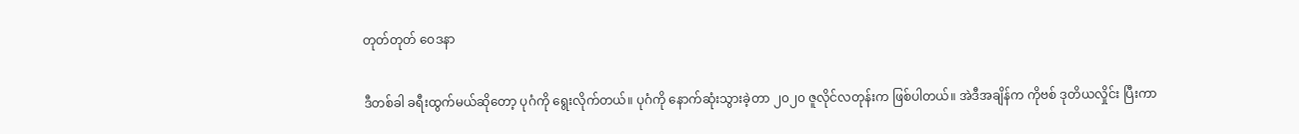တုတ်တုတ် ဝေဒနာ

ဒီတစ်ခါ ခရီးထွက်မယ်ဆို‌တော့ ပုဂံကို ရွေးလိုက်တယ်။ ပုဂံကို နောက်ဆုံးသွားခဲ့တာ ၂၀၂၀ ဇူလိုင်လတုန်းက ဖြစ်ပါတယ်။ အဲဒီအချိန်က ကိုဗစ် ဒုတိယလှိုင်း ပြီးကာ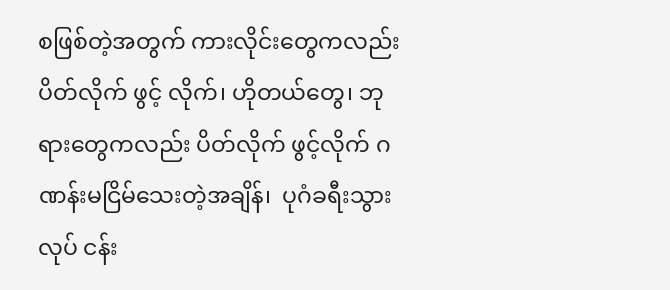စဖြစ်တဲ့အတွက် ကားလိုင်းတွေကလည်း ပိတ်လိုက် ဖွင့် လိုက်၊ ဟိုတယ်တွေ၊ ဘုရားတွေကလည်း ပိတ်လိုက် ဖွင့်လိုက် ဂဏန်းမငြိမ်သေးတဲ့အချိန်၊  ပုဂံခရီးသွား လုပ် ငန်း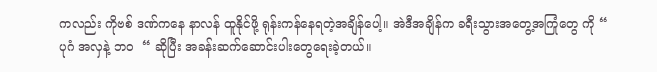ကလည်း ကိုဗစ် ဒဏ်ကနေ နာလန် ထူနိုင်ဖို့ ရုန်းကန်နေရတဲ့အချိန်ပေါ့။ အဲဒီအချိန်က ခရီးသွားအတွေ့အကြုံတွေ ကို “ ပုဂံ အလှနဲ့ ဘ၀  “ ဆိုပြီး အခန်းဆက်ဆောင်းပါးတွေရေးခဲ့တယ်။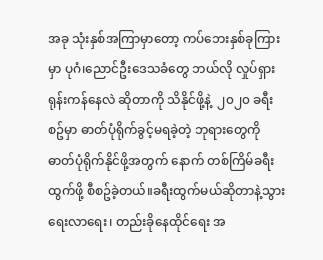အခု သုံးနှစ်အကြာမှာတော့ ကပ်ဘေးနှစ်ခုကြားမှာ ပုဂံ၊ညောင်ဦး‌ဒေသခံတွေ ဘယ်လို လှုပ်ရှား ရုန်းကန်နေလဲ ဆိုတာကို သိနိုင်ဖို့နဲ့  ၂၀၂၀ ခရီးစဥ်မှာ ဓာတ်ပုံရိုက်ခွင့်မရခဲ့တဲ့ ဘုရားတွေကို ဓာတ်ပုံရိုက်နိုင်ဖို့အတွက် နောက် တစ်ကြိမ်ခရီးထွက်ဖို့ စီစဥ်ခဲ့တယ်။ခရီးထွက်မယ်ဆိုတာနဲ့သွားရေးလာရေး၊ တည်းခိုနေထိုင်ရေး အ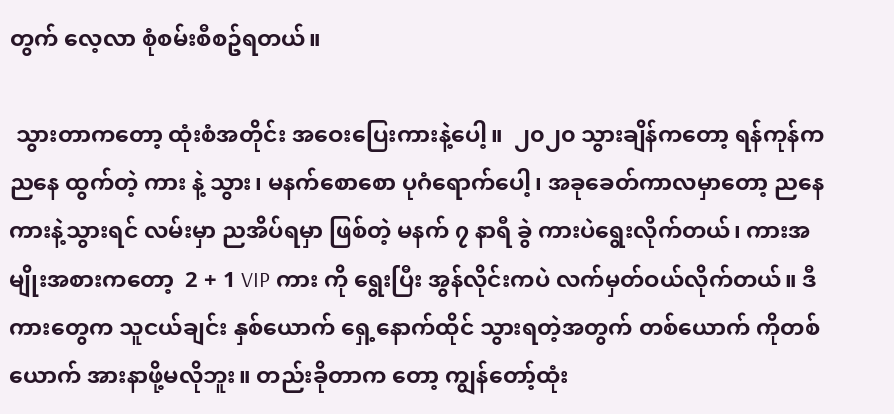တွက် လေ့လာ စုံစမ်းစီစဥ်ရတယ်။

 သွားတာက‌တော့ ထုံးစံအတိုင်း အဝေးပြေးကားနဲ့ပေါ့။  ၂၀၂၀ သွားချိန်ကတော့ ရန်ကုန်က ညနေ ထွက်တဲ့ ကား နဲ့ သွား၊ မနက်စောစော ပုဂံရောက်ပေါ့၊ အခုခေတ်ကာလမှာတော့ ညနေ ကားနဲ့သွားရင် လမ်းမှာ ညအိပ်ရမှာ ဖြစ်တဲ့ မနက် ၇ နာရီ ခွဲ ကားပဲရွေးလိုက်တယ်၊ ကားအမျိုးအစားကတော့  2 + 1 VIP ကား ကို ရွေးပြီး အွန်လိုင်းကပဲ လက်မှတ်ဝယ်လိုက်တယ်။ ဒီကားတွေက သူငယ်ချင်း နှစ်ယောက် ရှေ့နောက်ထိုင် သွားရတဲ့အတွက် တစ်ယောက် ကိုတစ်ယောက် အားနာဖို့မလိုဘူး။ တည်းခိုတာက တော့ ကျွန်တော့်ထုံး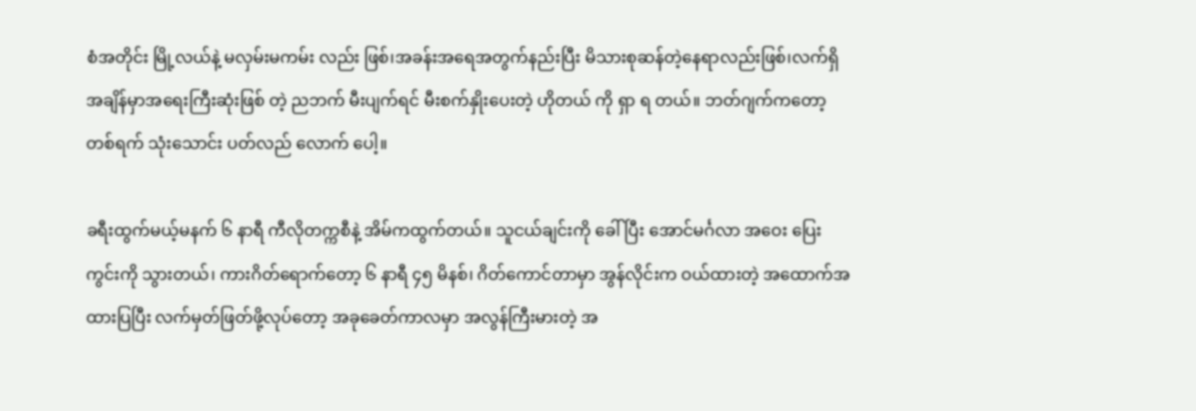စံအတိုင်း မြို့လယ်နဲ့ မလှမ်းမကမ်း လည်း ဖြစ်၊အခန်းအရေအတွက်နည်းပြီး မိသားစုဆန်တဲ့နေရာလည်းဖြစ်၊လက်ရှိအချိန်မှာအရေးကြီးဆုံးဖြစ် တဲ့ ညဘက် မီးပျက်ရင် မီးစက်နှိုးပေးတဲ့ ဟိုတယ် ကို ရှာ ရ တယ်။ ဘတ်ဂျက်ကတော့ တစ်ရက် သုံးသောင်း ပတ်လည် လောက် ပေါ့။

ခရီးထွက်မယ့်မနက် ၆ နာရီ ကီလိုတက္ကစီနဲ့ အိမ်ကထွက်တယ်။ သူငယ်ချင်းကို ခေါ်ပြီး အောင်မင်္ဂလာ အဝေး ပြေးကွင်းကို သွားတယ်၊ ကားဂိတ်ရောက်တော့ ၆ နာရီ ၄၅ မိနစ်၊ ဂိတ်ကောင်တာမှာ အွန်လိုင်းက ဝယ်ထားတဲ့ အထောက်အထားပြပြီး လက်မှတ်ဖြတ်ဖို့လုပ်တော့ အခုခေတ်ကာလမှာ အလွန်ကြီးမားတဲ့ အ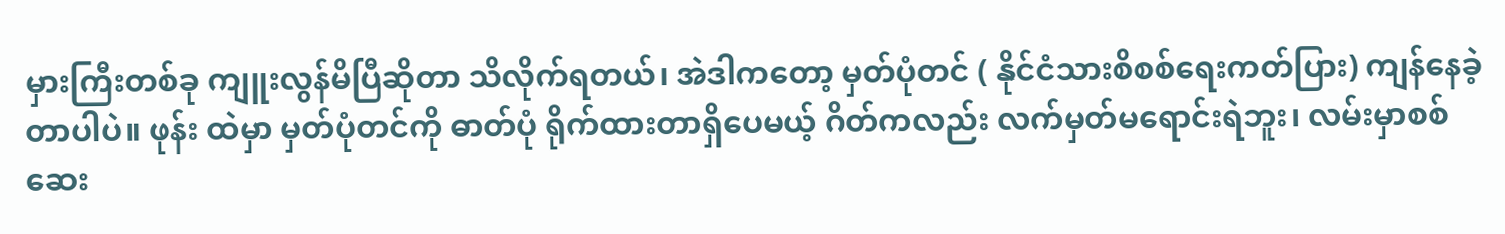မှားကြီးတစ်ခု ကျူးလွန်မိပြီဆိုတာ သိလိုက်ရတယ်၊ အဲဒါကတော့ မှတ်ပုံတင် ( နိုင်ငံသားစိစစ်ရေးကတ်ပြား) ကျန်နေခဲ့တာပါပဲ။ ဖုန်း ထဲမှာ မှတ်ပုံတင်ကို ဓာတ်ပုံ ရိုက်ထားတာရှိပေမယ့် ဂိတ်ကလည်း လက်မှတ်မရောင်းရဲဘူး၊ လမ်းမှာစစ်ဆေး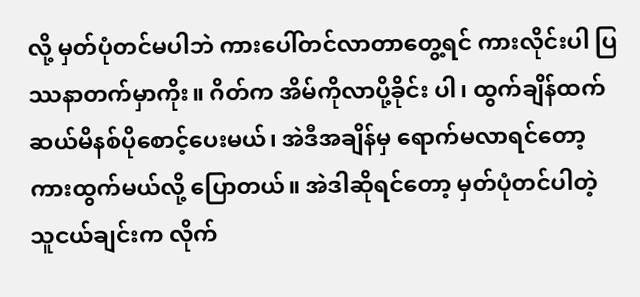လို့ မှတ်ပုံတင်မပါဘဲ ကားပေါ်တင်လာတာတွေ့ရင် ကားလိုင်းပါ ပြဿနာတက်မှာကိုး။ ဂိတ်က အိမ်ကိုလာပို့ခိုင်း ပါ၊ ထွက်ချိန်ထက် ဆယ်မိနစ်ပိုစောင့်ပေးမယ်၊ အဲဒီအချိန်မှ ရောက်မလာရင်တော့ ကားထွက်မယ်လို့ ‌ပြောတယ်။ အဲဒါဆိုရင်တော့ မှတ်ပုံတင်ပါတဲ့ သူငယ်ချင်းက လိုက်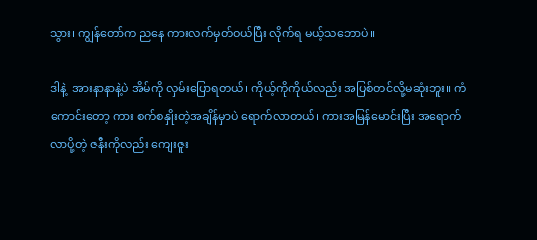သွား၊ ကျွန်တော်က ညနေ ကားလက်မှတ်ဝယ်ပြီး လိုက်ရ မယ့်သဘောပဲ။

ဒါနဲ့  အားနာနာနဲ့ပဲ အိမ်ကို လှမ်းပြောရတယ်၊ ကိုယ့်ကိုကိုယ်လည်း အပြစ်တင်လို့မဆုံးဘူး။ ကံကောင်းတော့ ကား စက်စနှိုးတဲ့အချိန်မှာပဲ ရောက်လာတယ်၊ ကားအမြန်မောင်းပြီး အရောက်လာပို့တဲ့ ဇနီးကိုလည်း ကျေးဇူး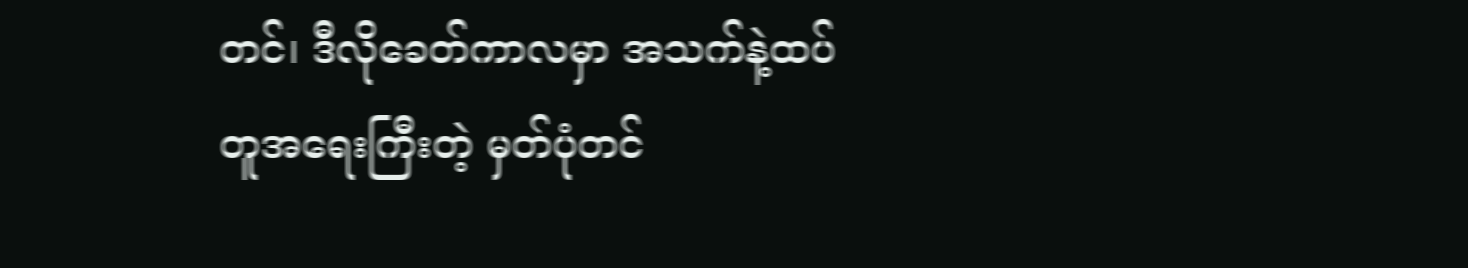တင်၊ ဒီလိုခေတ်ကာလမှာ အသက်နဲ့ထပ်တူအရေးကြီးတဲ့ မှတ်ပုံတင်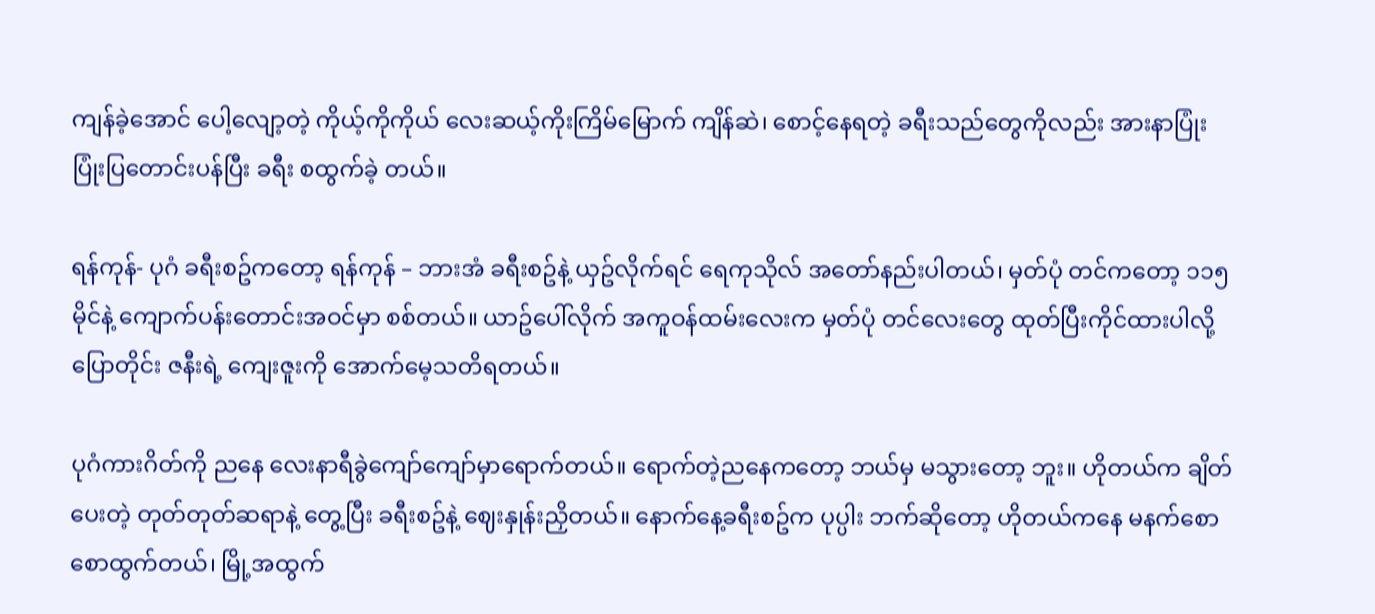ကျန်ခဲ့အောင် ပေါ့လျော့တဲ့ ကိုယ့်ကိုကိုယ် လေးဆယ့်ကိုးကြိမ်မြောက် ကျိန်ဆဲ၊ စောင့်နေရတဲ့ ခရီးသည်တွေကိုလည်း အားနာပြုံး ပြုံးပြတောင်းပန်ပြီး ခရီး စထွက်ခဲ့ တယ်။

ရန်ကုန်- ပုဂံ ခရီးစဥ်ကတော့ ရန်ကုန် – ဘားအံ ခရီးစဥ်နဲ့ ယှဥ်လိုက်ရင် ရေကုသိုလ် အတော်နည်းပါတယ်၊ မှတ်ပုံ တင်ကတော့ ၁၁၅ မိုင်နဲ့ ကျောက်ပန်းတောင်းအဝင်မှာ စစ်တယ်။ ယာဥ်ပေါ်လိုက် အကူဝန်ထမ်းလေးက မှတ်ပုံ တင်လေးတွေ ထုတ်ပြီးကိုင်ထားပါလို့ပြောတိုင်း ဇနီးရဲ့ ကျေးဇူးကို အောက်မေ့သတိရတယ်။

ပုဂံကားဂိတ်ကို ညနေ လေးနာရီခွဲကျော်ကျော်မှာရောက်တယ်။ ရောက်တဲ့ညနေကတော့ ဘယ်မှ မသွားတော့ ဘူး။ ဟိုတယ်က ချိတ်ပေးတဲ့ တုတ်တုတ်ဆရာနဲ့ တွေ့ပြီး ခရီးစဥ်နဲ့ ဈေးနှုန်းညှိတယ်။ နောက်နေ့ခရီးစဥ်က ပုပ္ပါး ဘက်ဆိုတော့ ဟိုတယ်ကနေ မနက်စောစောထွက်တယ်၊ မြို့အထွက်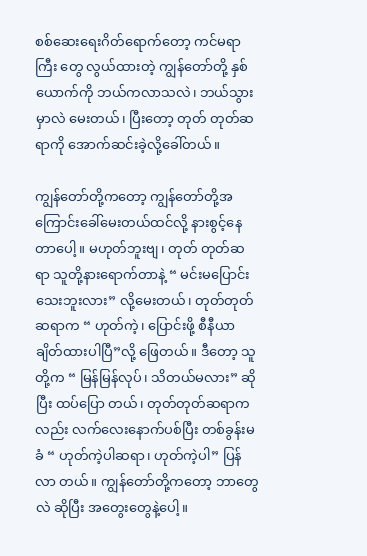စစ်ဆေးရေးဂိတ်ရောက်တော့ ကင်မရာ ကြီး တွေ လွယ်ထားတဲ့ ကျွန်တော်တို့ နှစ်ယောက်ကို ဘယ်ကလာသလဲ၊ ဘယ်သွားမှာလဲ မေးတယ်၊ ပြီးတော့ တုတ် တုတ်ဆရာကို အောက်ဆင်းခဲ့လို့ခေါ်တယ်။

ကျွန်တော်တို့ကတော့ ကျွန်တော်တို့အကြောင်းခေါ်မေးတယ်ထင်လို့ နားစွင့်နေတာပေါ့။ မဟုတ်ဘူးဗျ၊ တုတ် တုတ်ဆရာ သူတို့နားရောက်တာနဲ့ “ မင်းမပြောင်းသေးဘူးလား” လို့မေးတယ်၊ တုတ်တုတ် ဆရာက “ ဟုတ်ကဲ့၊ ပြောင်းဖို့ စီနီယာချိတ်ထားပါပြီ”လို့ ဖြေတယ်။ ဒီတော့ သူတို့က “ မြန်မြန်လုပ်၊ သိတယ်မလား” ဆိုပြီး ထပ်‌ပြော တယ်၊ တုတ်တုတ်ဆရာကလည်း လက်လေးနောက်ပစ်ပြီး တစ်ခွန်းမခံ “ ဟုတ်ကဲ့ပါဆရာ၊ ဟုတ်ကဲ့ပါ” ပြန်လာ တယ်။ ကျွန်တော်တို့ကတော့ ဘာတွေလဲ ဆိုပြီး အတွေးတွေနဲ့ပေါ့။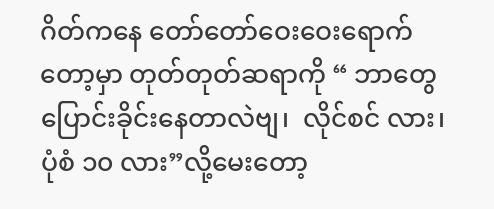ဂိတ်ကနေ တော်တော်ဝေးဝေးရောက်တော့မှာ တုတ်တုတ်ဆရာကို “ ဘာတွေပြောင်းခိုင်းနေတာလဲဗျ၊  လိုင်စင် လား၊ ပုံစံ ၁၀ လား”လို့မေးတော့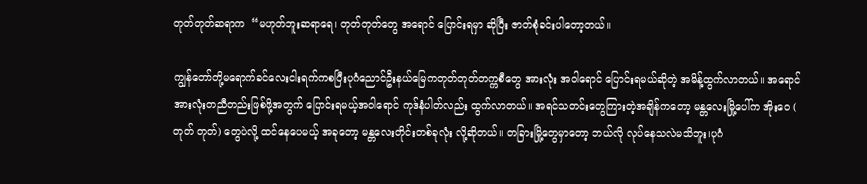တုတ်တုတ်ဆရာက  “မဟုတ်ဘူးဆရာရေ၊ တုတ်တုတ်တွေ အရောင် ပြောင်းရမှာ ဆိုပြီး ဇာတ်စုံခင်းပါတော့တယ်။

ကျွန်တော်တို့မရောက်ခင်လေးငါးရက်ကစပြီးပုဂံညောင်ဦးနယ်မြေကတုတ်တုတ်တက္ကစီတွေ အားလုံး အ၀ါ‌ရောင် ပြောင်းရမယ်ဆိုတဲ့ အမိန့်ထွက်လာတယ်။ အရောင်အားလုံးတညီတည်းဖြစ်ဖို့အတွက် ပြောင်းရမယ့်အဝါရောင် ကုဒ်နံပါတ်လည်း ထွက်လာတယ်။ အရင်သတင်းတွေကြားတဲ့အချိန်ကတော့ မန္တလေးမြို့ပေါ်က အိုးဝေ ( တုတ် တုတ်) တွေပဲလို့ ထင်နေပေမယ့် အခုတော့ မန္တလေးတိုင်းတစ်ခုလုံး လို့ဆိုတယ်။ တခြားမြို့တွေမှာတော့ ဘယ်လို လုပ်နေသလဲမသိဘူး၊ပုဂံ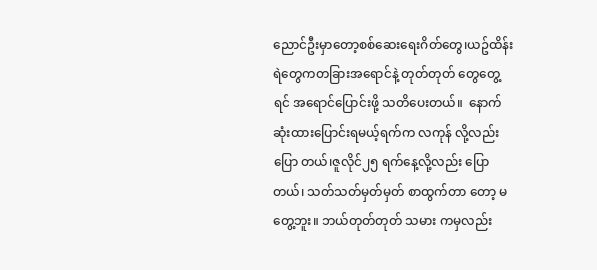ညောင်ဦးမှာတော့စစ်ဆေးရေးဂိတ်တွေ၊ယဥ်ထိန်းရဲတွေကတခြားအရောင်နဲ့ တုတ်တုတ် တွေတွေ့ ရင် အရောင်ပြောင်းဖို့ သတိပေးတယ်။  နောက်ဆုံးထားပြောင်းရမယ့်ရက်က လကုန် လို့လည်း ပြော တယ်၊ဇူလိုင်၂၅ ရက်နေ့လို့လည်း ပြောတယ်၊ သတ်သတ်မှတ်မှတ် စာထွက်တာ တော့ မတွေ့ဘူး။ ဘယ်တုတ်တုတ် သမား ကမှလည်း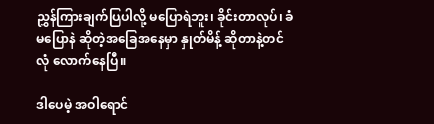ညွှန်ကြားချက်ပြပါလို့ မပြောရဲဘူး၊ ခိုင်းတာလုပ်၊ ခံမပြောနဲ ဆိုတဲ့အခြေအနေမှာ နှုတ်မိန့် ဆိုတာနဲ့တင် လုံ လောက်နေပြီ။

ဒါပေမဲ့ အဝါရောင်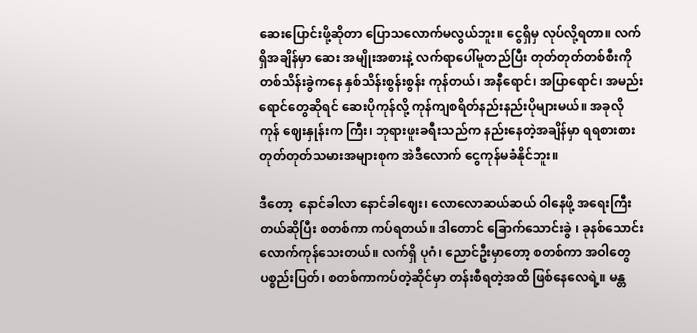ဆေးပြောင်းဖို့ဆိုတာ ပြောသလောက်မလွယ်ဘူး။ ငွေရှိမှ လုပ်လို့ရတာ။ လက်ရှိအချိန်မှာ ဆေး အမျိုးအစားနဲ့ လက်ရာ‌ပေါ်မူတည်ပြီး တုတ်တုတ်တစ်စီးကို တစ်သိန်းခွဲကနေ နှစ်သိန်းစွန်းစွန်း ကုန်တယ်၊ အနီရောင်၊ အပြာရောင်၊ အမည်းရောင်တွေဆိုရင် ‌ဆေးပိုကုန်လို့ ကုန်ကျစရိတ်နည်းနည်းပိုများမယ်။ အခုလို ကုန် ‌ဈေးနှုန်းက ကြီး၊ ဘုရားဖူးခရီးသည်က နည်းနေတဲ့အချိန်မှာ ရရစားစား တုတ်တုတ်သမားအများစုက အဲဒီလောက် ငွေကုန်မခံနိုင်ဘူး။

ဒီတော့  နောင်ခါလာ နောင်ခါဈေး၊ လောလောဆယ်ဆယ် ဝါနေဖို့ အရေးကြီးတယ်ဆိုပြီး စတစ်ကာ ကပ်ရတယ်။ ဒါတောင် ခြောက်သောင်းခွဲ ၊ ခုနစ်သောင်းလောက်ကုန်သေးတယ်။ လက်ရှိ ပုဂံ၊ ညောင်ဦးမှာတော့ စတစ်ကာ အဝါတွေ ပစ္စည်းပြတ်၊ စတစ်ကာကပ်တဲ့ဆိုင်မှာ တန်းစီရတဲ့အထိ ဖြစ်နေလေရဲ့။ မန္တ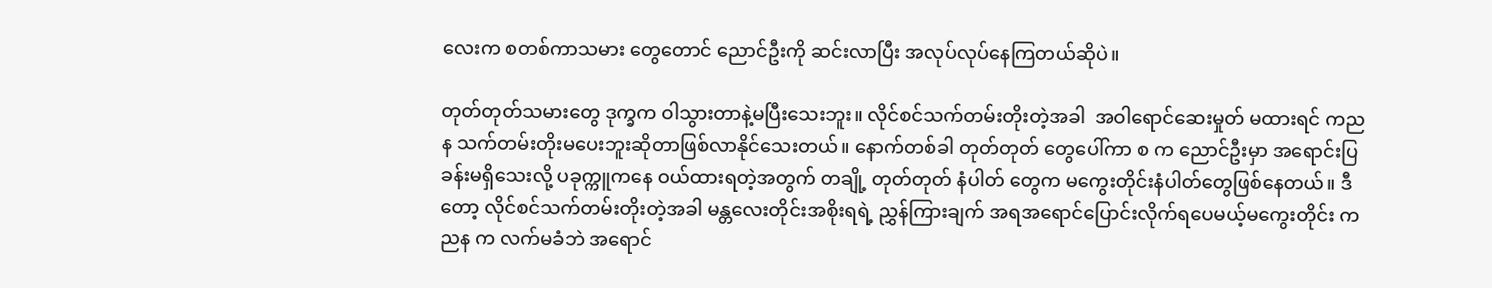လေးက စတစ်ကာသမား တွေတောင် ညောင်ဦးကို ဆင်းလာပြီး အလုပ်လုပ်နေကြတယ်ဆိုပဲ။

တုတ်တုတ်သမားတွေ ဒုက္ခက ဝါသွားတာနဲ့မပြီးသေးဘူး။ လိုင်စင်သက်တမ်းတိုးတဲ့အခါ  အဝါရောင်ဆေးမှုတ် မထားရင် ကညန သက်တမ်းတိုးမပေးဘူးဆိုတာဖြစ်လာနိုင်သေးတယ်။ နောက်တစ်ခါ တုတ်တုတ် တွေပေါ်ကာ စ က ညောင်ဦးမှာ အရောင်းပြခန်းမရှိသေးလို့ ပခုက္ကူကနေ ဝယ်ထားရတဲ့အတွက် တချို့ တုတ်တုတ် နံပါတ် တွေက မကွေးတိုင်းနံပါတ်တွေဖြစ်နေတယ်။ ဒီတော့ လိုင်စင်သက်တမ်းတိုးတဲ့အခါ မန္တလေးတိုင်းအစိုးရရဲ့ ညွှန်ကြားချက် အရအရောင်ပြောင်းလိုက်ရပေမယ့်မကွေးတိုင်း ကညန က လက်မခံဘဲ အရောင်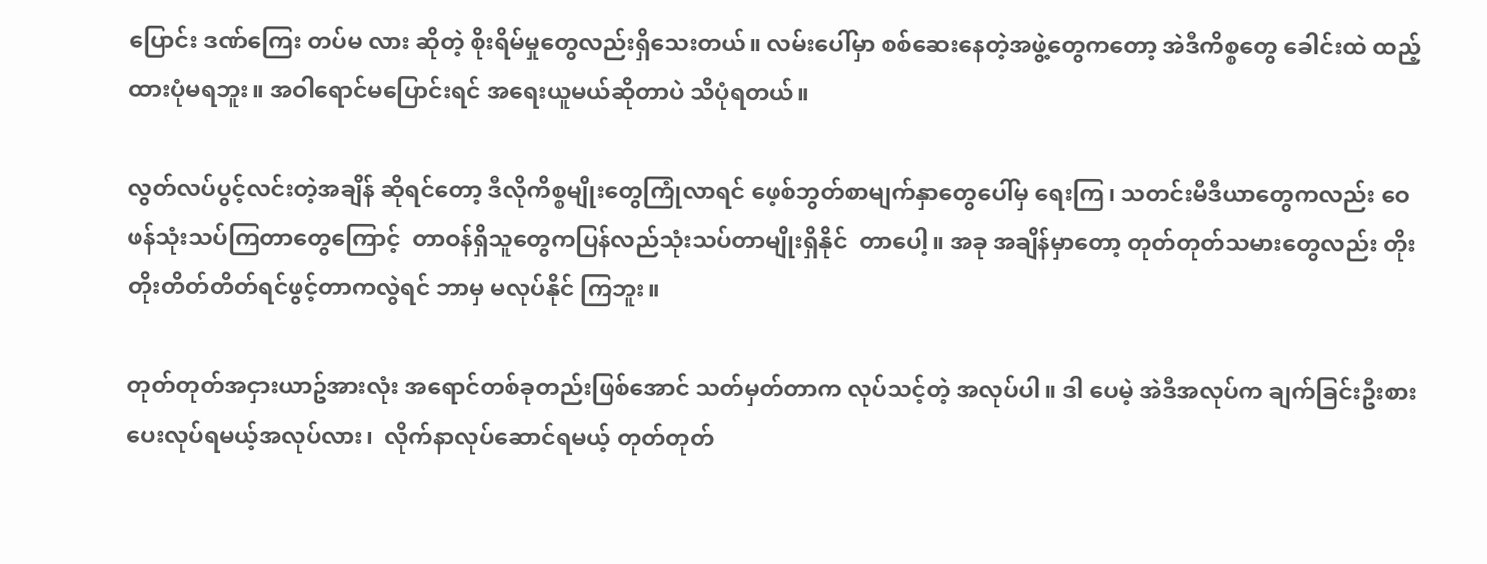ပြောင်း ဒဏ်ကြေး တပ်မ လား ဆိုတဲ့ စိုးရိမ်မှုတွေလည်းရှိသေးတယ်။ လမ်းပေါ်မှာ စစ်ဆေးနေတဲ့အဖွဲ့တွေကတော့ အဲဒီကိစ္စတွေ ခေါင်းထဲ ထည့် ထားပုံမရဘူး။ အဝါရောင်မပြောင်းရင် အရေးယူမယ်ဆိုတာပဲ သိပုံရတယ်။

လွတ်လပ်ပွင့်လင်းတဲ့အချိန် ဆိုရင်တော့ ဒီလိုကိစ္စမျိုးတွေကြုံလာရင် ဖေ့စ်ဘွတ်စာမျက်နှာတွေပေါ်မှ ရေးကြ၊ သတင်းမီဒီယာတွေကလည်း ဝေဖန်သုံးသပ်ကြတာတွေကြောင့်  တာဝန်ရှိသူတွေကပြန်လည်သုံးသပ်တာမျိုးရှိနိုင်  တာပေါ့။ အခု အချိန်မှာတော့ တုတ်တုတ်သမားတွေလည်း တိုးတိုးတိတ်တိတ်ရင်ဖွင့်တာကလွဲရင် ဘာမှ မလုပ်နိုင် ကြဘူး။

တုတ်တုတ်အငှားယာဥ်အားလုံး အရောင်တစ်ခုတည်းဖြစ်အောင် သတ်မှတ်တာက လုပ်သင့်တဲ့ အလုပ်ပါ။ ဒါ ပေမဲ့ အဲဒီအလုပ်က ချက်ခြင်းဦးစားပေးလုပ်ရမယ့်အလုပ်လား၊  လိုက်နာလုပ်ဆောင်ရမယ့် တုတ်တုတ်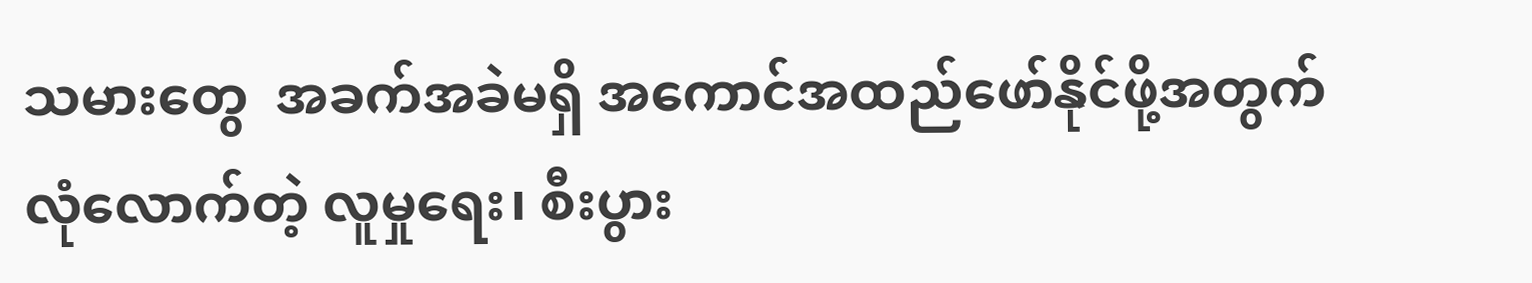သမားတွေ  အခက်အခဲမရှိ အကောင်အထည်ဖော်နိုင်ဖို့အတွက် လုံလောက်တဲ့ လူမှုရေး၊ စီးပွား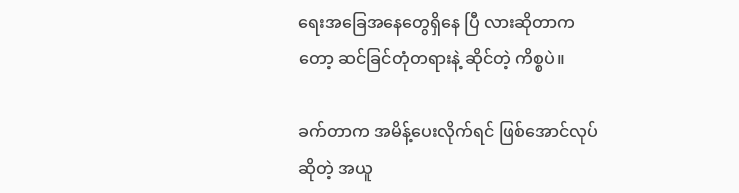ရေးအခြေအနေတွေရှိနေ ပြီ လားဆိုတာကတော့ ဆင်ခြင်တုံတရားနဲ့ ဆိုင်တဲ့ ကိစ္စပဲ။

ခက်တာက အမိန့်ပေးလိုက်ရင် ဖြစ်အောင်လုပ် ဆိုတဲ့ အယူ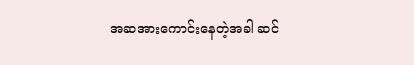အဆအားကောင်းနေတဲ့အခါ ဆင်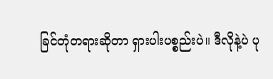ခြင်တုံတရားဆိုတာ ရှားပါးပစ္စည်းပဲ။ ဒီလိုနဲ့ပဲ ပု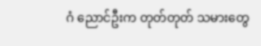ဂံ ညောင်ဦးက တုတ်တုတ် သမားတွေ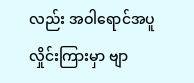လည်း အဝါရောင်အပူလှိုင်းကြားမှာ ဗျာ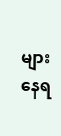များနေရ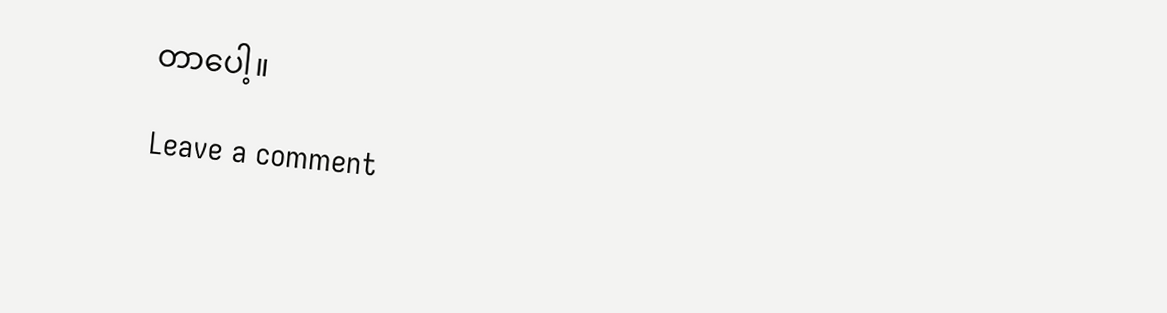တာပေါ့။

Leave a comment